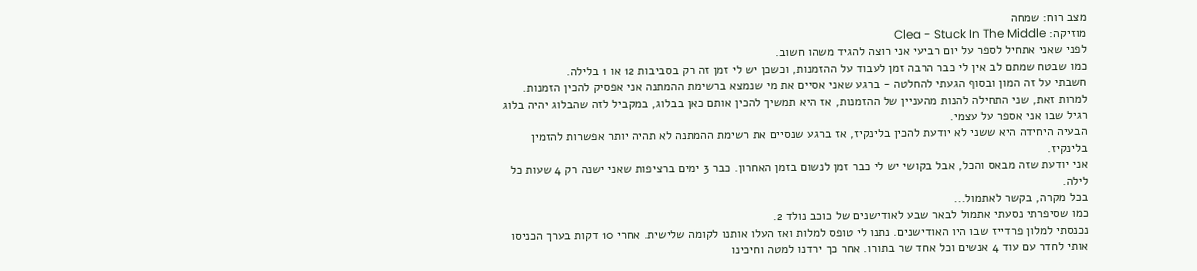מצב רוח: שמחה
מוזיקה: Clea - Stuck In The Middle
לפני שאני אתחיל לספר על יום רביעי אני רוצה להגיד משהו חשוב.
כמו שבטח שמתם לב אין לי כבר הרבה זמן לעבוד על ההזמנות, וכשכן יש לי זמן זה רק בסביבות 12 או 1 בלילה.
חשבתי על זה המון ובסוף הגעתי להחלטה - ברגע שאני אסיים את מי שנמצא ברשימת ההמתנה אני אפסיק להכין הזמנות.
למרות זאת, שני התחילה להנות מהעניין של ההזמנות, אז היא תמשיך להכין אותם כאן בבלוג, במקביל לזה שהבלוג יהיה בלוג רגיל שבו אני אספר על עצמי.
הבעיה היחידה היא ששני לא יודעת להכין בלינקיז, אז ברגע שנסיים את רשימת ההמתנה לא תהיה יותר אפשרות להזמין בלינקיז.
אני יודעת שזה מבאס והכל, אבל בקושי יש לי כבר זמן לנשום בזמן האחרון. כבר 3 ימים ברציפות שאני ישנה רק 4 שעות כל לילה.
בכל מקרה, בקשר לאתמול...
כמו שסיפרתי נסעתי אתמול לבאר שבע לאודישנים של כוכב נולד 2.
נכנסתי למלון פרדייז שבו היו האודישנים. נתנו לי טופס למלות ואז העלו אותנו לקומה שלישית. אחרי 10 דקות בערך הכניסו אותי לחדר עם עוד 4 אנשים וכל אחד שר בתורו. אחר כך ירדנו למטה וחיכינו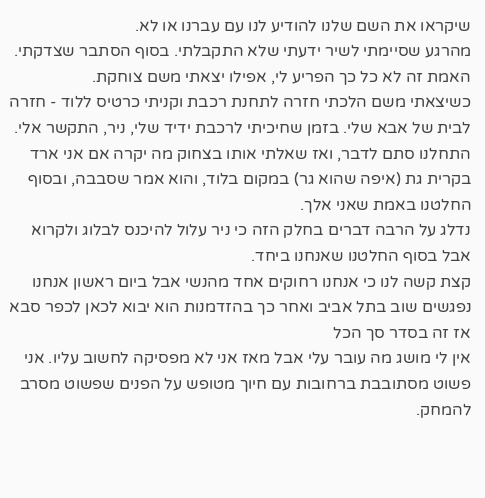שיקראו את השם שלנו להודיע לנו עם עברנו או לא.
מהרגע שסיימתי לשיר ידעתי שלא התקבלתי. בסוף הסתבר שצדקתי. האמת זה לא כל כך הפריע לי, אפילו יצאתי משם צוחקת.
כשיצאתי משם הלכתי חזרה לתחנת רכבת וקניתי כרטיס ללוד - חזרה לבית של אבא שלי. בזמן שחיכיתי לרכבת ידיד שלי, ניר, התקשר אלי.
התחלנו סתם לדבר, ואז שאלתי אותו בצחוק מה יקרה אם אני ארד בקרית גת (איפה שהוא גר) במקום בלוד, והוא אמר שסבבה, ובסוף החלטנו באמת שאני אלך.
נדלג על הרבה דברים בחלק הזה כי ניר עלול להיכנס לבלוג ולקרוא
אבל בסוף החלטנו שאנחנו ביחד.
קצת קשה לנו כי אנחנו רחוקים אחד מהנשי אבל ביום ראשון אנחנו נפגשים שוב בתל אביב ואחר כך בהזדמנות הוא יבוא לכאן לכפר סבא אז זה בסדר סך הכל
אין לי מושג מה עובר עלי אבל מאז אני לא מפסיקה לחשוב עליו. אני פשוט מסתובבת ברחובות עם חיוך מטופש על הפנים שפשוט מסרב להמחק.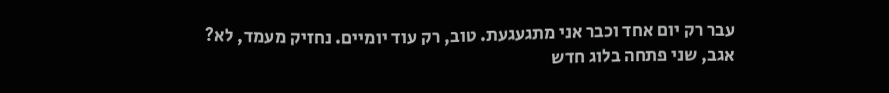עבר רק יום אחד וכבר אני מתגעגעת. טוב, רק עוד יומיים. נחזיק מעמד, לא?
אגב, שני פתחה בלוג חדש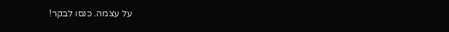על עצמה. כנסו לבקר!